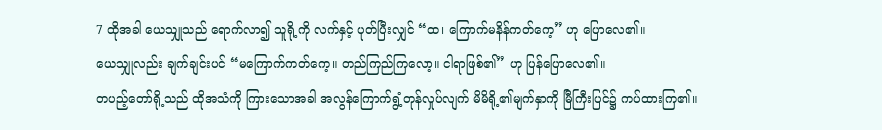7 ထိုအခါ ယေသျှုသည် ရောက်လာ၍ သူရို့ကို လက်နှင့် ပုတ်ပြီးလျှင် “ထ၊ ကြောက်မနိန်ကတ်ကေ့” ဟု ပြောလေ၏။
ယေသျှုလည်း ချက်ချင်းပင် “မကြောက်ကတ်ကေ့။ တည်ကြည်ကြလော့။ ငါရာဖြစ်၏” ဟု ပြန်ပြောလေ၏။
တပည့်တော်ရို့သည် ထိုအသံကို ကြားသောအခါ အလွန်ကြောက်ရွံ့တုန်လှုပ်လျက် မိမိရို့၏မျက်နှာကို မြီကြီးပြင်၌ ကပ်ထားကြ၏။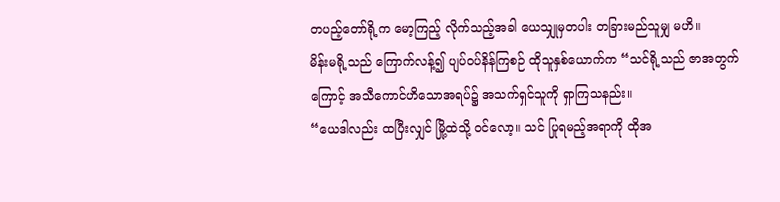တပည့်တော်ရို့က မော့ကြည့် လိုက်သည့်အခါ ယေသျှုမှတပါး တခြားမည်သူမျှ မဟိ။
မိန်းမရို့သည် ကြောက်လန့်၍ ပျပ်ဝပ်နိန်ကြစဉ် ထိုသူနှစ်ယောက်က “သင်ရို့သည် ဇာအတွက်ကြောင့် အသီကောင်ဟိသောအရပ်၌ အသက်ရှင်သူကို ရှာကြသနည်း။
“ယေဒါလည်း ထပြီးလျှင် မြို့ထဲသို့ ဝင်လော့။ သင် ပြုရမည့်အရာကို ထိုအ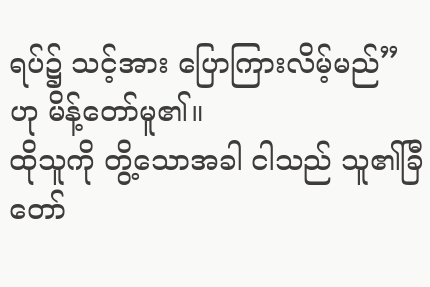ရပ်၌ သင့်အား ပြောကြားလိမ့်မည်” ဟု မိန့်တော်မူ၏။
ထိုသူကို တွိ့သောအခါ ငါသည် သူ၏ခြီတော်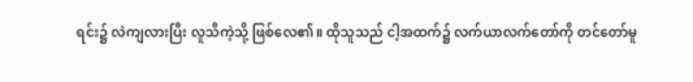ရင်း၌ လဲကျလားပြီး လူသီကဲ့သို့ ဖြစ်လေ၏။ ထိုသူသည် ငါ့အထက်၌ လက်ယာလက်တော်ကို တင်တော်မူ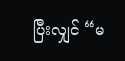ပြီးလျှင် “မ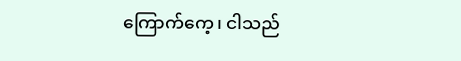ကြောက်ကေ့၊ ငါသည်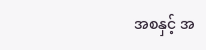အစနှင့် အ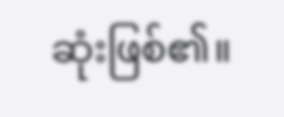ဆုံးဖြစ်၏။